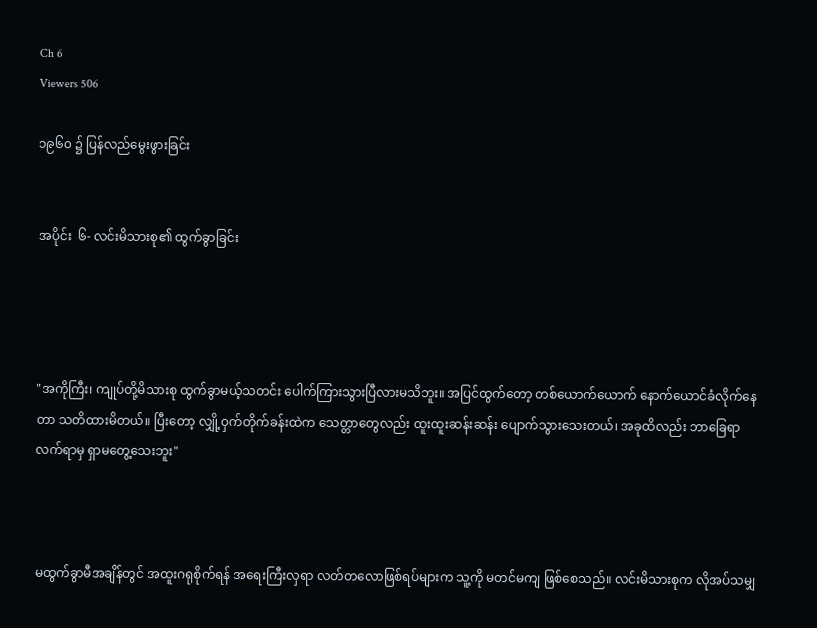Ch 6
Viewers 506

၁၉၆၀ ၌ ပြန်လည်မွေးဖွားခြင်း


အပိုင်း  ၆- လင်းမိသားစု၏ ထွက်ခွာခြင်း




"အကိုကြီး၊ ကျုပ်တို့မိသားစု ထွက်ခွာမယ့်သတင်း ပေါက်ကြားသွားပြီလားမသိဘူး။ အပြင်ထွက်တော့ တစ်ယောက်ယောက် နောက်ယောင်ခံလိုက်နေတာ သတိထားမိတယ်။ ပြီးတော့ လျှို့ဝှက်တိုက်ခန်းထဲက သေတ္တာတွေလည်း ထူးထူးဆန်းဆန်း ပျောက်သွားသေးတယ်၊ အခုထိလည်း ဘာခြေရာလက်ရာမှ ရှာမတွေ့သေးဘူး"



မထွက်ခွာမီအချိန်တွင် အထူးဂရုစိုက်ရန် အရေးကြီးလှရာ လတ်တလောဖြစ်ရပ်များက သူ့ကို မတင်မကျ ဖြစ်စေသည်။ လင်းမိသားစုက လိုအပ်သမျှ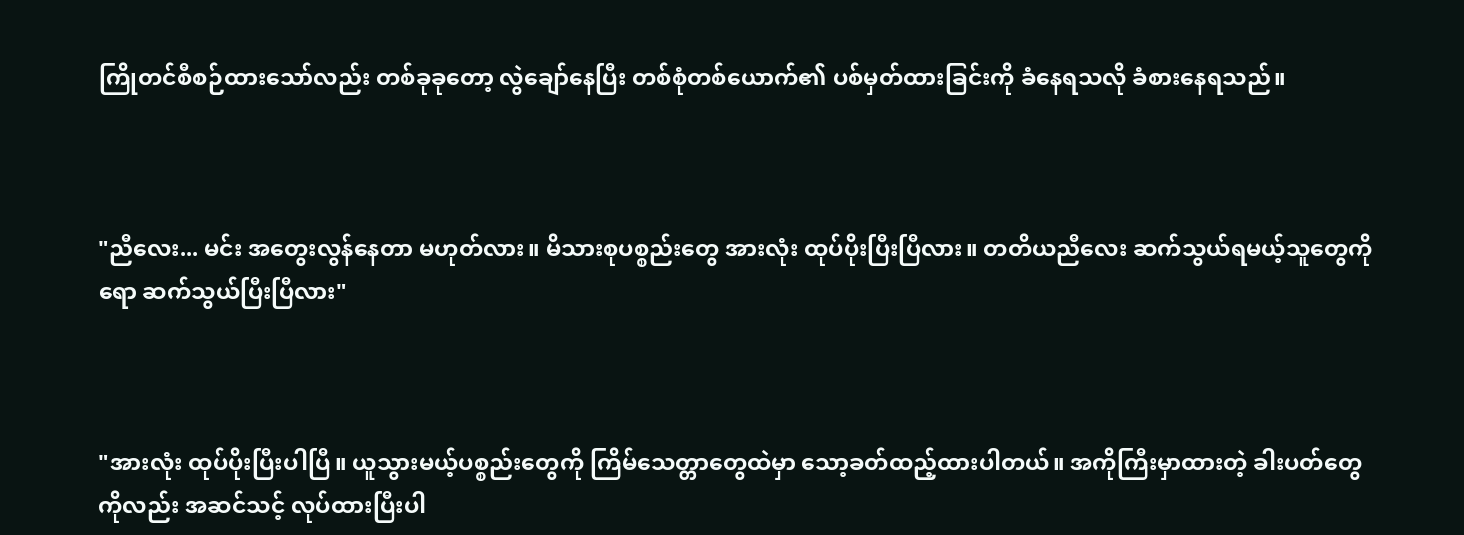ကြိုတင်စီစဉ်ထားသော်လည်း တစ်ခုခုတော့ လွဲချော်နေပြီး တစ်စုံတစ်ယောက်၏ ပစ်မှတ်ထားခြင်းကို ခံနေရသလို ခံစားနေရသည်။



"ညီလေး... မင်း အတွေးလွန်နေတာ မဟုတ်လား။ မိသားစုပစ္စည်းတွေ အားလုံး ထုပ်ပိုးပြီးပြီလား။ တတိယညီလေး ဆက်သွယ်ရမယ့်သူတွေကိုရော ဆက်သွယ်ပြီးပြီလား"



"အားလုံး ထုပ်ပိုးပြီးပါပြီ။ ယူသွားမယ့်ပစ္စည်းတွေကို ကြိမ်သေတ္တာတွေထဲမှာ သော့ခတ်ထည့်ထားပါတယ်။ အကိုကြီးမှာထားတဲ့ ခါးပတ်တွေကိုလည်း အဆင်သင့် လုပ်ထားပြီးပါ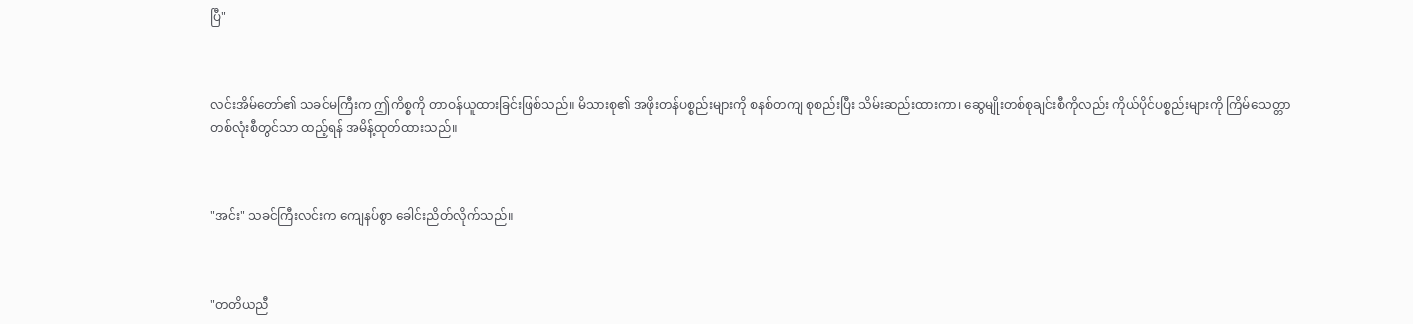ပြီ"



လင်းအိမ်တော်၏ သခင်မကြီးက ဤကိစ္စကို တာဝန်ယူထားခြင်းဖြစ်သည်။ မိသားစု၏ အဖိုးတန်ပစ္စည်းများကို စနစ်တကျ စုစည်းပြီး သိမ်းဆည်းထားကာ၊ ဆွေမျိုးတစ်စုချင်းစီကိုလည်း ကိုယ်ပိုင်ပစ္စည်းများကို ကြိမ်သေတ္တာ တစ်လုံးစီတွင်သာ ထည့်ရန် အမိန့်ထုတ်ထားသည်။



"အင်း" သခင်ကြီးလင်းက ကျေနပ်စွာ ခေါင်းညိတ်လိုက်သည်။



"တတိယညီ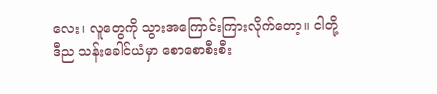လေး၊ လူတွေကို သွားအကြောင်းကြားလိုက်တော့။ ငါတို့ ဒီည သန်းခေါင်ယံမှာ စောစောစီးစီး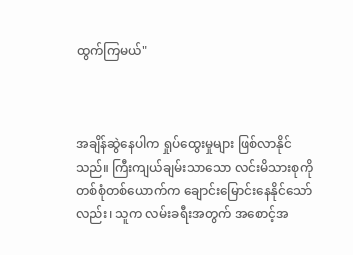ထွက်ကြမယ်"



အချိန်ဆွဲနေပါက ရှုပ်ထွေးမှုများ ဖြစ်လာနိုင်သည်။ ကြီးကျယ်ချမ်းသာသော လင်းမိသားစုကို တစ်စုံတစ်ယောက်က ချောင်းမြောင်းနေနိုင်သော်လည်း၊ သူက လမ်းခရီးအတွက် အစောင့်အ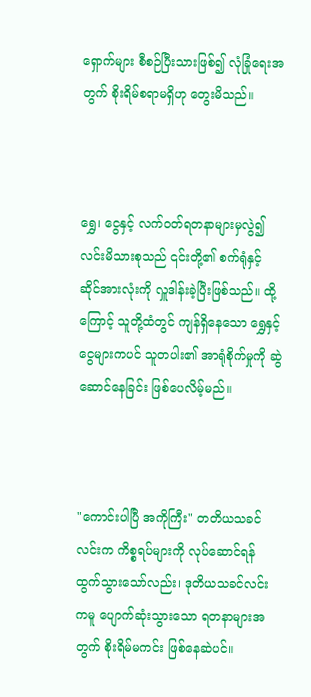ရှောက်များ စီစဉ်ပြီးသားဖြစ်၍ လုံခြုံရေးအတွက် စိုးရိမ်စရာမရှိဟု တွေးမိသည်။



ရွှေ၊ ငွေနှင့် လက်ဝတ်ရတနာများမှလွဲ၍ လင်းမိသားစုသည် ၎င်းတို့၏ စက်ရုံနှင့် ဆိုင်အားလုံးကို လှူဒါန်းခဲ့ပြီးဖြစ်သည်။ ထို့ကြောင့် သူတို့ထံတွင် ကျန်ရှိနေသော ရွှေနှင့် ငွေများကပင် သူတပါး၏ အာရုံစိုက်မှုကို ဆွဲဆောင်နေခြင်း ဖြစ်ပေလိမ့်မည်။



"ကောင်းပါပြီ အကိုကြီး" တတိယသခင်လင်းက ကိစ္စရပ်များကို လုပ်ဆောင်ရန် ထွက်သွားသော်လည်း၊ ဒုတိယသခင်လင်းကမူ ပျောက်ဆုံးသွားသော ရတနာများအတွက် စိုးရိမ်မကင်း ဖြစ်နေဆဲပင်။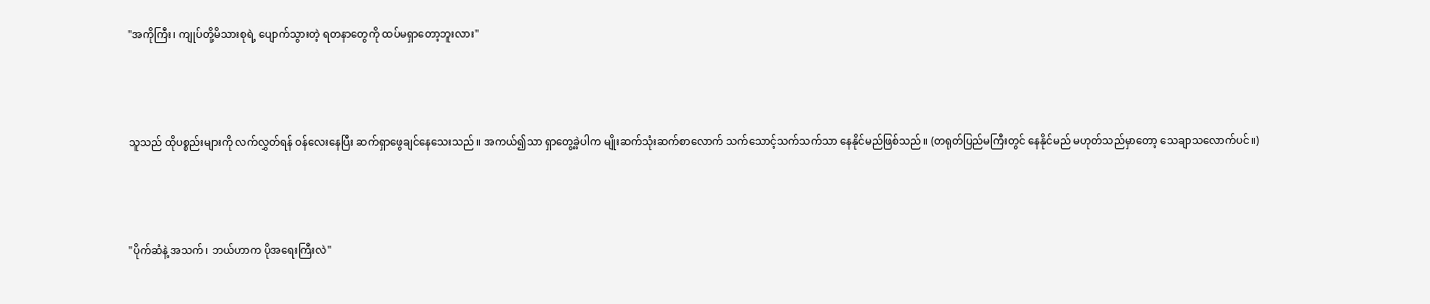"အကိုကြီး၊ ကျုပ်တို့မိသားစုရဲ့ ပျောက်သွားတဲ့ ရတနာတွေကို ထပ်မရှာတော့ဘူးလား"



သူသည် ထိုပစ္စည်းများကို လက်လွှတ်ရန် ဝန်လေးနေပြီး ဆက်ရှာဖွေချင်နေသေးသည်။ အကယ်၍သာ ရှာတွေ့ခဲ့ပါက မျိုးဆက်သုံးဆက်စာလောက် သက်သောင့်သက်သက်သာ နေနိုင်မည်ဖြစ်သည်။ (တရုတ်ပြည်မကြီးတွင် နေနိုင်မည် မဟုတ်သည်မှာတော့ သေချာသလောက်ပင်။)



"ပိုက်ဆံနဲ့ အသက်၊ ဘယ်ဟာက ပိုအရေးကြီးလဲ"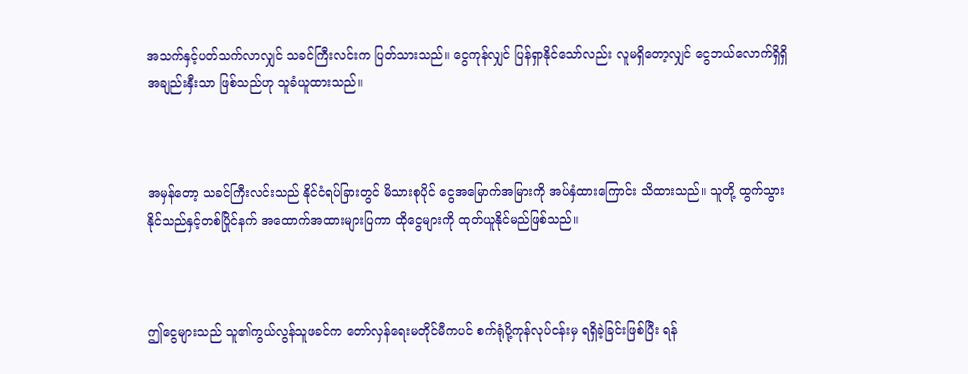အသက်နှင့်ပတ်သက်လာလျှင် သခင်ကြီးလင်းက ပြတ်သားသည်။ ငွေကုန်လျှင် ပြန်ရှာနိုင်သော်လည်း လူမရှိတော့လျှင် ငွေဘယ်လောက်ရှိရှိ အချည်းနှီးသာ ဖြစ်သည်ဟု သူခံယူထားသည်။



အမှန်တော့ သခင်ကြီးလင်းသည် နိုင်ငံရပ်ခြားတွင် မိသားစုပိုင် ငွေအမြောက်အမြားကို အပ်နှံထားကြောင်း သိထားသည်။ သူတို့ ထွက်သွားနိုင်သည်နှင့်တစ်ပြိုင်နက် အထောက်အထားများပြကာ ထိုငွေများကို ထုတ်ယူနိုင်မည်ဖြစ်သည်။



ဤငွေများသည် သူ၏ကွယ်လွန်သူဖခင်က တော်လှန်ရေးမတိုင်မီကပင် စက်ရုံပို့ကုန်လုပ်ငန်းမှ ရရှိခဲ့ခြင်းဖြစ်ပြီး ရန်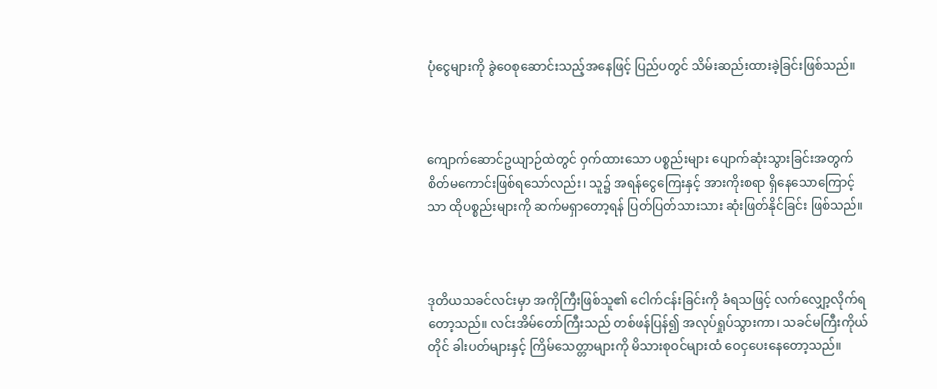ပုံငွေများကို ခွဲဝေစုဆောင်းသည့်အနေဖြင့် ပြည်ပတွင် သိမ်းဆည်းထားခဲ့ခြင်းဖြစ်သည်။



ကျောက်ဆောင်ဥယျာဉ်ထဲတွင် ဝှက်ထားသော ပစ္စည်းများ ပျောက်ဆုံးသွားခြင်းအတွက် စိတ်မကောင်းဖြစ်ရသော်လည်း၊ သူ၌ အရန်ငွေကြေးနှင့် အားကိုးစရာ ရှိနေသောကြောင့်သာ ထိုပစ္စည်းများကို ဆက်မရှာတော့ရန် ပြတ်ပြတ်သားသား ဆုံးဖြတ်နိုင်ခြင်း ဖြစ်သည်။



ဒုတိယသခင်လင်းမှာ အကိုကြီးဖြစ်သူ၏ ငေါက်ငန်းခြင်းကို ခံရသဖြင့် လက်လျှော့လိုက်ရတော့သည်။ လင်းအိမ်တော်ကြီးသည် တစ်ဖန်ပြန်၍ အလုပ်ရှုပ်သွားကာ၊ သခင်မကြီးကိုယ်တိုင် ခါးပတ်များနှင့် ကြိမ်သေတ္တာများကို မိသားစုဝင်များထံ ဝေငှပေးနေတော့သည်။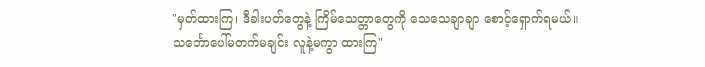"မှတ်ထားကြ၊ ဒီခါးပတ်တွေနဲ့ ကြိမ်သေတ္တာတွေကို သေသေချာချာ စောင့်ရှောက်ရမယ်။ သင်္ဘောပေါ်မတက်မချင်း လူနဲ့မကွာ ထားကြ"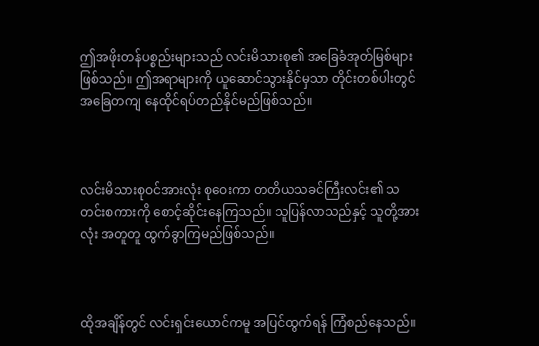ဤအဖိုးတန်ပစ္စည်းများသည် လင်းမိသားစု၏ အခြေခံအုတ်မြစ်များ ဖြစ်သည်။ ဤအရာများကို ယူဆောင်သွားနိုင်မှသာ တိုင်းတစ်ပါးတွင် အခြေတကျ နေထိုင်ရပ်တည်နိုင်မည်ဖြစ်သည်။



လင်းမိသားစုဝင်အားလုံး စုဝေးကာ တတိယသခင်ကြီးလင်း၏ သတင်းစကားကို စောင့်ဆိုင်းနေကြသည်။ သူပြန်လာသည်နှင့် သူတို့အားလုံး အတူတူ ထွက်ခွာကြမည်ဖြစ်သည်။



ထိုအချိန်တွင် လင်းရှင်းယောင်ကမူ အပြင်ထွက်ရန် ကြံစည်နေသည်။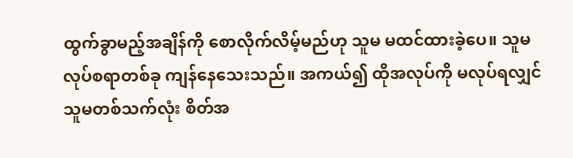ထွက်ခွာမည့်အချိန်ကို စောလိုက်လိမ့်မည်ဟု သူမ မထင်ထားခဲ့ပေ။ သူမ လုပ်စရာတစ်ခု ကျန်နေသေးသည်။ အကယ်၍ ထိုအလုပ်ကို မလုပ်ရလျှင် သူမတစ်သက်လုံး စိတ်အ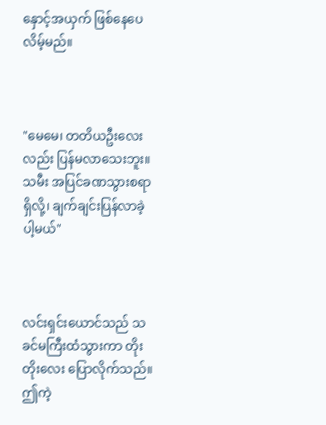နှောင့်အယှက် ဖြစ်နေပေလိမ့်မည်။



"မေမေ၊ တတိယဦးလေးလည်း ပြန်မလာသေးဘူး။ သမီး အပြင်ခဏသွားစရာရှိလို့၊ ချက်ချင်းပြန်လာခဲ့ပါ့မယ်"



လင်းရှင်းယောင်သည် သခင်မကြီးထံသွားကာ တိုးတိုးလေး ပြောလိုက်သည်။ ဤကဲ့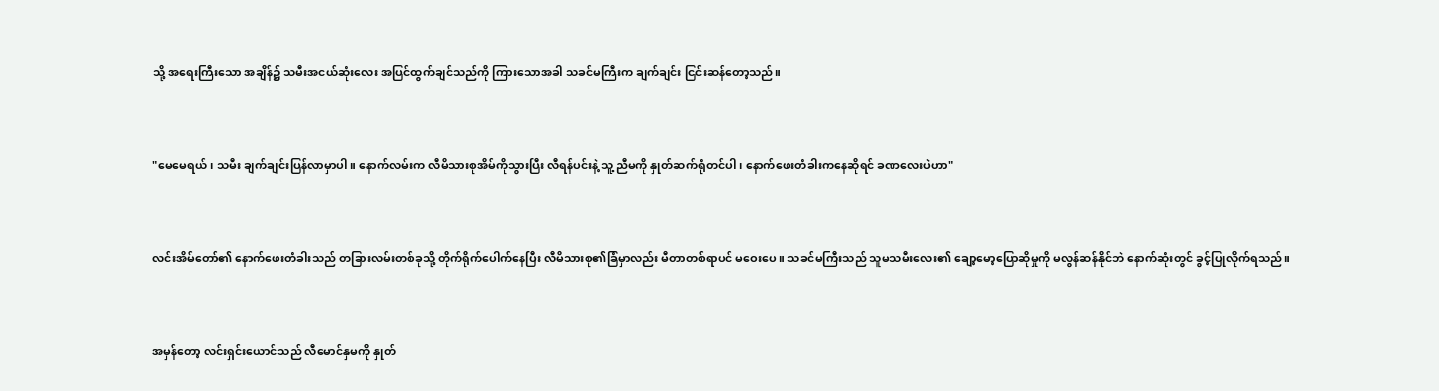သို့ အရေးကြီးသော အချိန်၌ သမီးအငယ်ဆုံးလေး အပြင်ထွက်ချင်သည်ကို ကြားသောအခါ သခင်မကြီးက ချက်ချင်း ငြင်းဆန်တော့သည်။



"မေမေရယ်၊ သမီး ချက်ချင်းပြန်လာမှာပါ။ နောက်လမ်းက လီမိသားစုအိမ်ကိုသွားပြီး လီရန်ပင်းနဲ့ သူ့ညီမကို နှုတ်ဆက်ရုံတင်ပါ၊ နောက်ဖေးတံခါးကနေဆိုရင် ခဏလေးပဲဟာ"



လင်းအိမ်တော်၏ နောက်ဖေးတံခါးသည် တခြားလမ်းတစ်ခုသို့ တိုက်ရိုက်ပေါက်နေပြီး လီမိသားစု၏ခြံမှာလည်း မီတာတစ်ရာပင် မဝေးပေ။ သခင်မကြီးသည် သူမသမီးလေး၏ ချော့မော့ပြောဆိုမှုကို မလွန်ဆန်နိုင်ဘဲ နောက်ဆုံးတွင် ခွင့်ပြုလိုက်ရသည်။



အမှန်တော့ လင်းရှင်းယောင်သည် လီမောင်နှမကို နှုတ်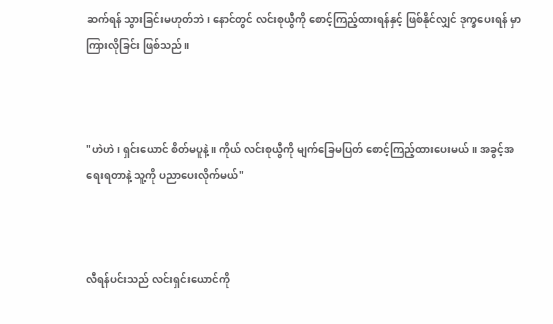ဆက်ရန် သွားခြင်းမဟုတ်ဘဲ၊ နောင်တွင် လင်းစုယွီကို စောင့်ကြည့်ထားရန်နှင့် ဖြစ်နိုင်လျှင် ဒုက္ခပေးရန် မှာကြားလိုခြင်း ဖြစ်သည်။



"ဟဲဟဲ၊ ရှင်းယောင် စိတ်မပူနဲ့။ ကိုယ် လင်းစုယွီကို မျက်ခြေမပြတ် စောင့်ကြည့်ထားပေးမယ်။ အခွင့်အရေးရတာနဲ့ သူ့ကို ပညာပေးလိုက်မယ်"



လီရန်ပင်းသည် လင်းရှင်းယောင်ကို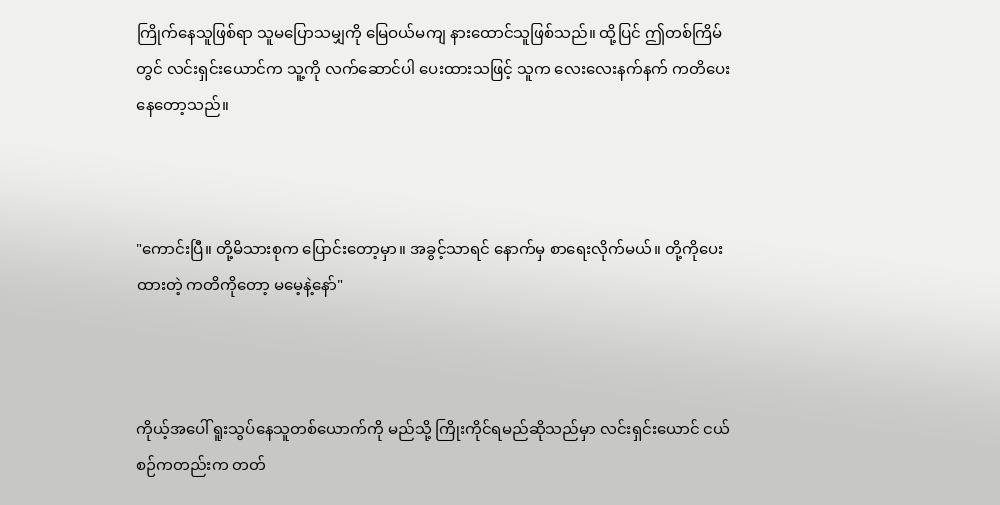ကြိုက်နေသူဖြစ်ရာ သူမပြောသမျှကို မြေဝယ်မကျ နားထောင်သူဖြစ်သည်။ ထို့ပြင် ဤတစ်ကြိမ်တွင် လင်းရှင်းယောင်က သူ့ကို လက်ဆောင်ပါ ပေးထားသဖြင့် သူက လေးလေးနက်နက် ကတိပေးနေတော့သည်။



"ကောင်းပြီ။ တို့မိသားစုက ပြောင်းတော့မှာ။ အခွင့်သာရင် နောက်မှ စာရေးလိုက်မယ်။ တို့ကိုပေးထားတဲ့ ကတိကိုတော့ မမေ့နဲ့နော်"



ကိုယ့်အပေါ် ရူးသွပ်နေသူတစ်ယောက်ကို မည်သို့ ကြိုးကိုင်ရမည်ဆိုသည်မှာ လင်းရှင်းယောင် ငယ်စဉ်ကတည်းက တတ်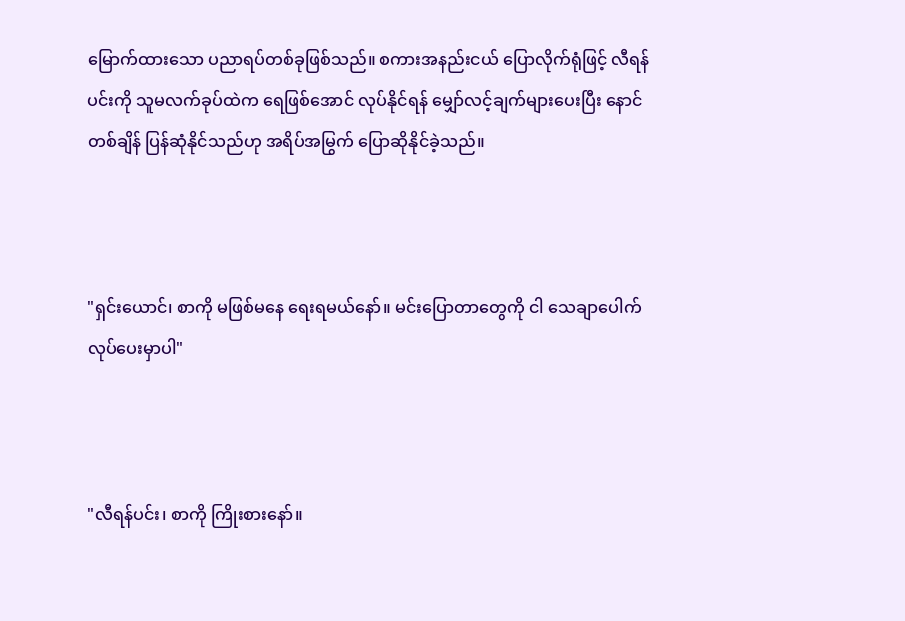မြောက်ထားသော ပညာရပ်တစ်ခုဖြစ်သည်။ စကားအနည်းငယ် ပြောလိုက်ရုံဖြင့် လီရန်ပင်းကို သူမလက်ခုပ်ထဲက ရေဖြစ်အောင် လုပ်နိုင်ရန် မျှော်လင့်ချက်များပေးပြီး နောင်တစ်ချိန် ပြန်ဆုံနိုင်သည်ဟု အရိပ်အမြွက် ပြောဆိုနိုင်ခဲ့သည်။



"ရှင်းယောင်၊ စာကို မဖြစ်မနေ ရေးရမယ်နော်။ မင်းပြောတာတွေကို ငါ သေချာပေါက် လုပ်ပေးမှာပါ"



"လီရန်ပင်း၊ စာကို ကြိုးစားနော်။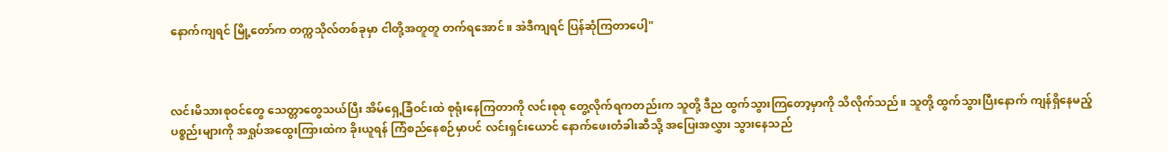နောက်ကျရင် မြို့တော်က တက္ကသိုလ်တစ်ခုမှာ ငါတို့အတူတူ တက်ရအောင်။ အဲဒီကျရင် ပြန်ဆုံကြတာပေါ့"



လင်းမိသားစုဝင်တွေ သေတ္တာတွေသယ်ပြီး အိမ်ရှေ့ခြံဝင်းထဲ စုရုံးနေကြတာကို လင်းစုစု တွေ့လိုက်ရကတည်းက သူတို့ ဒီည ထွက်သွားကြတော့မှာကို သိလိုက်သည်။ သူတို့ ထွက်သွားပြီးနောက် ကျန်ရှိနေမည့် ပစ္စည်းများကို အရှုပ်အထွေးကြားထဲက ခိုးယူရန် ကြံစည်နေစဉ်မှာပင် လင်းရှင်းယောင် နောက်ဖေးတံခါးဆီသို့ အပြေးအလွှား သွားနေသည်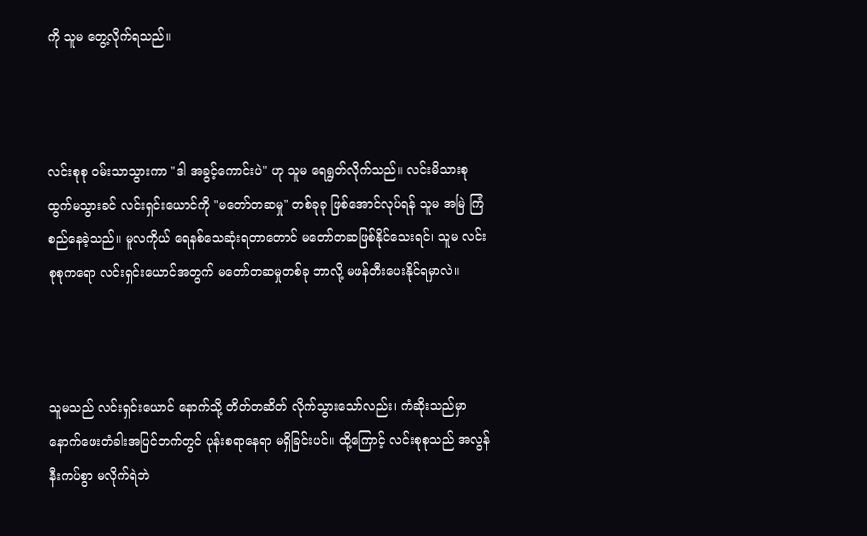ကို သူမ တွေ့လိုက်ရသည်။



လင်းစုစု ဝမ်းသာသွားကာ "ဒါ အခွင့်ကောင်းပဲ" ဟု သူမ ရေရွတ်လိုက်သည်။ လင်းမိသားစု ထွက်မသွားခင် လင်းရှင်းယောင်ကို "မတော်တဆမှု" တစ်ခုခု ဖြစ်အောင်လုပ်ရန် သူမ အမြဲ ကြံစည်နေခဲ့သည်။ မူလကိုယ် ရေနစ်သေဆုံးရတာတောင် မတော်တဆဖြစ်နိုင်သေးရင်၊ သူမ လင်းစုစုကရော လင်းရှင်းယောင်အတွက် မတော်တဆမှုတစ်ခု ဘာလို့ မဖန်တီးပေးနိုင်ရမှာလဲ။



သူမသည် လင်းရှင်းယောင် နောက်သို့ တိတ်တဆိတ် လိုက်သွားသော်လည်း၊ ကံဆိုးသည်မှာ နောက်ဖေးတံခါးအပြင်ဘက်တွင် ပုန်းစရာနေရာ မရှိခြင်းပင်။ ထို့ကြောင့် လင်းစုစုသည် အလွန်နီးကပ်စွာ မလိုက်ရဲဘဲ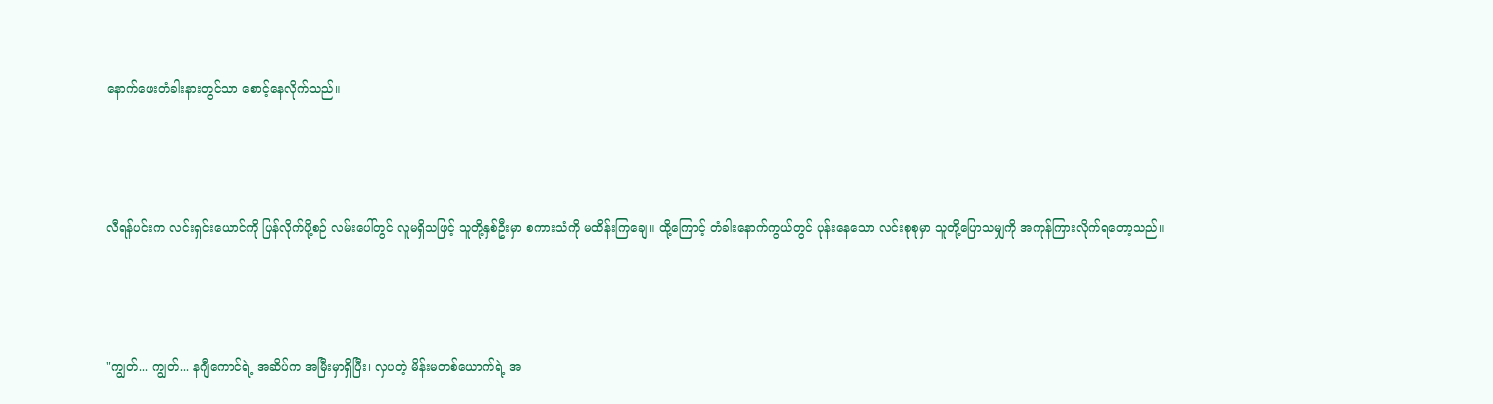နောက်ဖေးတံခါးနားတွင်သာ စောင့်နေလိုက်သည်။



လီရန်ပင်းက လင်းရှင်းယောင်ကို ပြန်လိုက်ပို့စဉ် လမ်းပေါ်တွင် လူမရှိသဖြင့် သူတို့နှစ်ဦးမှာ စကားသံကို မထိန်းကြချေ။ ထို့ကြောင့် တံခါးနောက်ကွယ်တွင် ပုန်းနေသော လင်းစုစုမှာ သူတို့ပြောသမျှကို အကုန်ကြားလိုက်ရတော့သည်။



"ကျွတ်... ကျွတ်... နဂျီကောင်ရဲ့ အဆိပ်က အမြီးမှာရှိပြီး၊ လှပတဲ့ မိန်းမတစ်ယောက်ရဲ့ အ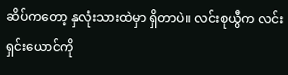ဆိပ်ကတော့ နှလုံးသားထဲမှာ ရှိတာပဲ။ လင်းစုယွီက လင်းရှင်းယောင်ကို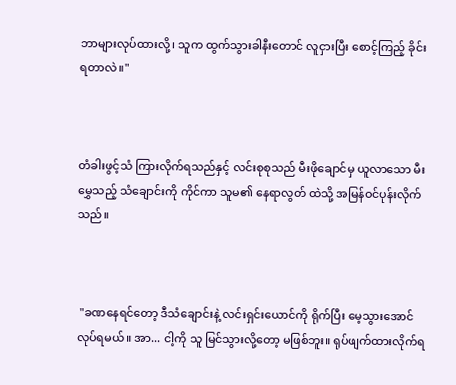ဘာများလုပ်ထားလို့၊ သူက ထွက်သွားခါနီးတောင် လူငှားပြီး စောင့်ကြည့် ခိုင်းရတာလဲ။"



တံခါးဖွင့်သံ ကြားလိုက်ရသည်နှင့် လင်းစုစုသည် မီးဖိုချောင်မှ ယူလာသော မီးမွှေသည့် သံချောင်းကို ကိုင်ကာ သူမ၏ နေရာလွတ် ထဲသို့ အမြန်ဝင်ပုန်းလိုက်သည်။



 "ခဏနေရင်တော့ ဒီသံချောင်းနဲ့ လင်းရှင်းယောင်ကို ရိုက်ပြီး မေ့သွားအောင် လုပ်ရမယ်။ အာ... ငါ့ကို သူ မြင်သွားလို့တော့ မဖြစ်ဘူး။ ရုပ်ဖျက်ထားလိုက်ရ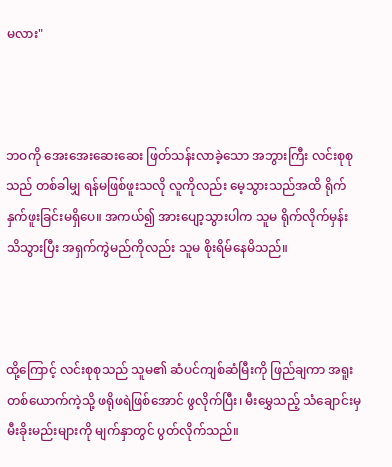မလား"



ဘဝကို အေးအေးဆေးဆေး ဖြတ်သန်းလာခဲ့သော အဘွားကြီး လင်းစုစုသည် တစ်ခါမျှ ရန်မဖြစ်ဖူးသလို လူကိုလည်း မေ့သွားသည်အထိ ရိုက်နှက်ဖူးခြင်းမရှိပေ။ အကယ်၍ အားပျော့သွားပါက သူမ ရိုက်လိုက်မှန်း သိသွားပြီး အရှက်ကွဲမည်ကိုလည်း သူမ စိုးရိမ်နေမိသည်။



ထို့ကြောင့် လင်းစုစုသည် သူမ၏ ဆံပင်ကျစ်ဆံမြီးကို ဖြည်ချကာ အရူးတစ်ယောက်ကဲ့သို့ ဖရိုဖရဲဖြစ်အောင် ဖွလိုက်ပြီး၊ မီးမွှေသည့် သံချောင်းမှ မီးခိုးမည်းများကို မျက်နှာတွင် ပွတ်လိုက်သည်။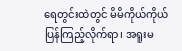ရေတွင်းထဲတွင် မိမိကိုယ်ကိုယ် ပြန်ကြည့်လိုက်ရာ၊ အရူးမ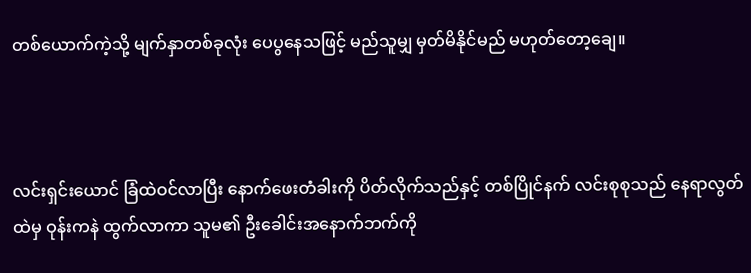တစ်ယောက်ကဲ့သို့ မျက်နှာတစ်ခုလုံး ပေပွနေသဖြင့် မည်သူမျှ မှတ်မိနိုင်မည် မဟုတ်တော့ချေ။



လင်းရှင်းယောင် ခြံထဲဝင်လာပြီး နောက်ဖေးတံခါးကို ပိတ်လိုက်သည်နှင့် တစ်ပြိုင်နက် လင်းစုစုသည် နေရာလွတ်ထဲမှ ဝုန်းကနဲ ထွက်လာကာ သူမ၏ ဦးခေါင်းအနောက်ဘက်ကို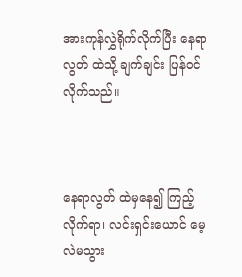အားကုန်လွှဲရိုက်လိုက်ပြီး နေရာလွတ် ထဲသို့ ချက်ချင်း ပြန်ဝင်လိုက်သည်။



နေရာလွတ် ထဲမှနေ၍ ကြည့်လိုက်ရာ၊ လင်းရှင်းယောင် မေ့လဲမသွား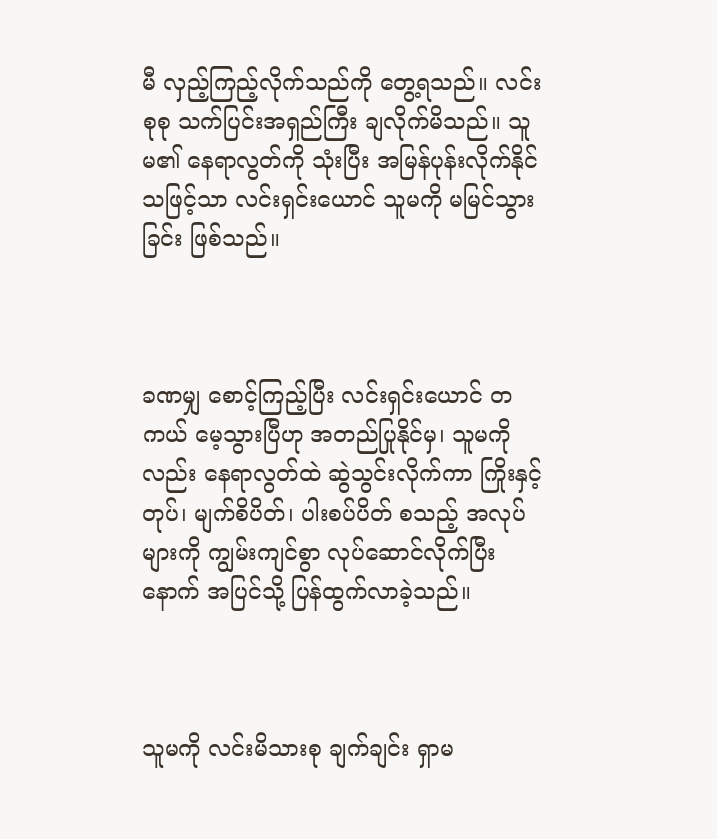မီ လှည့်ကြည့်လိုက်သည်ကို တွေ့ရသည်။ လင်းစုစု သက်ပြင်းအရှည်ကြီး ချလိုက်မိသည်။ သူမ၏ နေရာလွတ်ကို သုံးပြီး အမြန်ပုန်းလိုက်နိုင်သဖြင့်သာ လင်းရှင်းယောင် သူမကို မမြင်သွားခြင်း ဖြစ်သည်။



ခဏမျှ စောင့်ကြည့်ပြီး လင်းရှင်းယောင် တကယ် မေ့သွားပြီဟု အတည်ပြုနိုင်မှ၊ သူမကိုလည်း နေရာလွတ်ထဲ ဆွဲသွင်းလိုက်ကာ ကြိုးနှင့်တုပ်၊ မျက်စိပိတ်၊ ပါးစပ်ပိတ် စသည့် အလုပ်များကို ကျွမ်းကျင်စွာ လုပ်ဆောင်လိုက်ပြီးနောက် အပြင်သို့ ပြန်ထွက်လာခဲ့သည်။



သူမကို လင်းမိသားစု ချက်ချင်း ရှာမ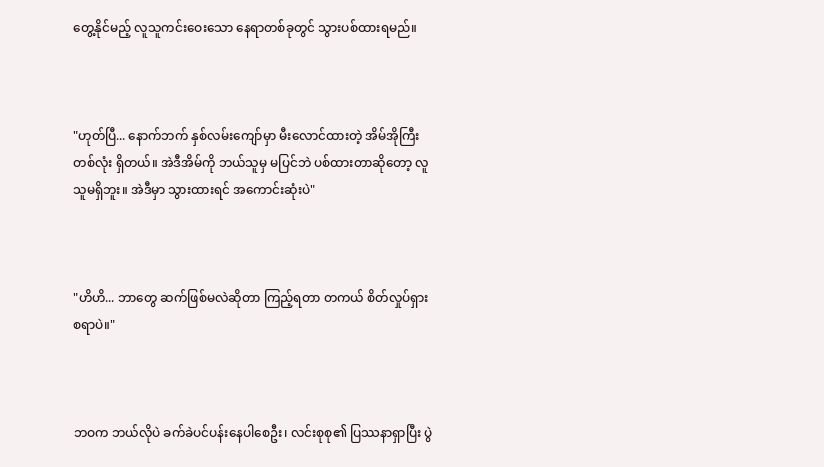တွေ့နိုင်မည့် လူသူကင်းဝေးသော နေရာတစ်ခုတွင် သွားပစ်ထားရမည်။



"ဟုတ်ပြီ... နောက်ဘက် နှစ်လမ်းကျော်မှာ မီးလောင်ထားတဲ့ အိမ်အိုကြီးတစ်လုံး ရှိတယ်။ အဲဒီအိမ်ကို ဘယ်သူမှ မပြင်ဘဲ ပစ်ထားတာဆိုတော့ လူသူမရှိဘူး။ အဲဒီမှာ သွားထားရင် အကောင်းဆုံးပဲ"



"ဟိဟိ... ဘာတွေ ဆက်ဖြစ်မလဲဆိုတာ ကြည့်ရတာ တကယ် စိတ်လှုပ်ရှားစရာပဲ။"



ဘဝက ဘယ်လိုပဲ ခက်ခဲပင်ပန်းနေပါစေဦး၊ လင်းစုစု၏ ပြဿနာရှာပြီး ပွဲ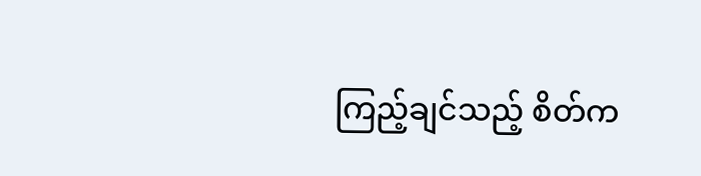ကြည့်ချင်သည့် စိတ်က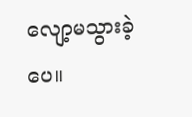လျော့မသွားခဲ့ပေ။